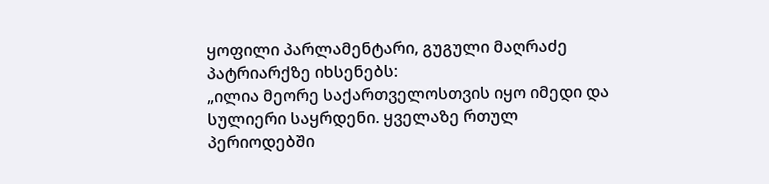ყოფილი პარლამენტარი, გუგული მაღრაძე პატრიარქზე იხსენებს:
„ილია მეორე საქართველოსთვის იყო იმედი და სულიერი საყრდენი. ყველაზე რთულ პერიოდებში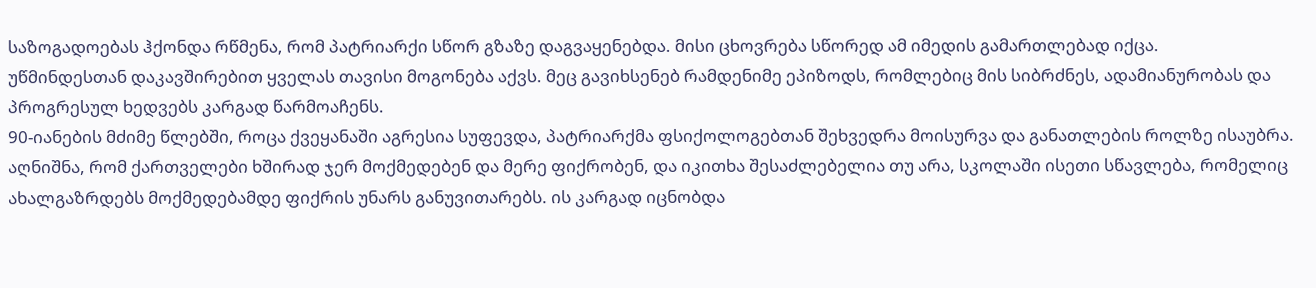საზოგადოებას ჰქონდა რწმენა, რომ პატრიარქი სწორ გზაზე დაგვაყენებდა. მისი ცხოვრება სწორედ ამ იმედის გამართლებად იქცა.
უწმინდესთან დაკავშირებით ყველას თავისი მოგონება აქვს. მეც გავიხსენებ რამდენიმე ეპიზოდს, რომლებიც მის სიბრძნეს, ადამიანურობას და პროგრესულ ხედვებს კარგად წარმოაჩენს.
90-იანების მძიმე წლებში, როცა ქვეყანაში აგრესია სუფევდა, პატრიარქმა ფსიქოლოგებთან შეხვედრა მოისურვა და განათლების როლზე ისაუბრა. აღნიშნა, რომ ქართველები ხშირად ჯერ მოქმედებენ და მერე ფიქრობენ, და იკითხა შესაძლებელია თუ არა, სკოლაში ისეთი სწავლება, რომელიც ახალგაზრდებს მოქმედებამდე ფიქრის უნარს განუვითარებს. ის კარგად იცნობდა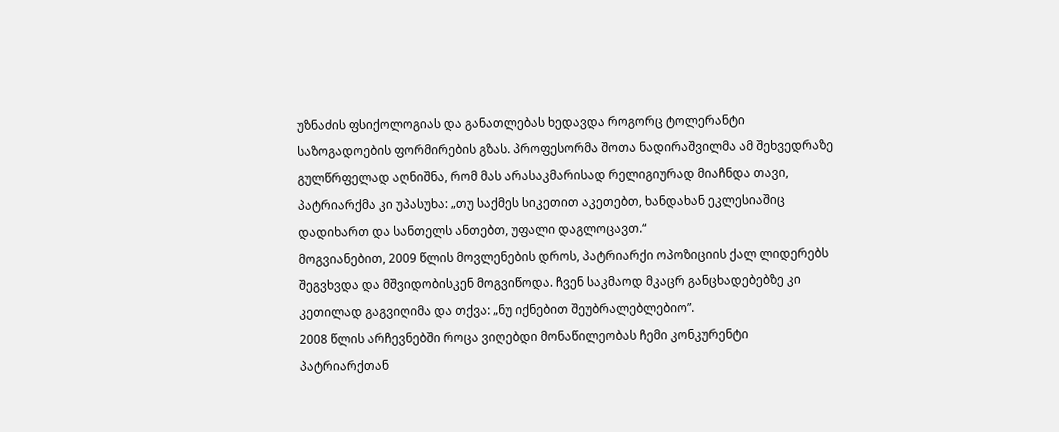უზნაძის ფსიქოლოგიას და განათლებას ხედავდა როგორც ტოლერანტი საზოგადოების ფორმირების გზას. პროფესორმა შოთა ნადირაშვილმა ამ შეხვედრაზე გულწრფელად აღნიშნა, რომ მას არასაკმარისად რელიგიურად მიაჩნდა თავი, პატრიარქმა კი უპასუხა: „თუ საქმეს სიკეთით აკეთებთ, ხანდახან ეკლესიაშიც დადიხართ და სანთელს ანთებთ, უფალი დაგლოცავთ.“
მოგვიანებით, 2009 წლის მოვლენების დროს, პატრიარქი ოპოზიციის ქალ ლიდერებს შეგვხვდა და მშვიდობისკენ მოგვიწოდა. ჩვენ საკმაოდ მკაცრ განცხადებებზე კი კეთილად გაგვიღიმა და თქვა: „ნუ იქნებით შეუბრალებლებიო”.
2008 წლის არჩევნებში როცა ვიღებდი მონაწილეობას ჩემი კონკურენტი პატრიარქთან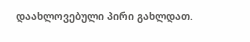დაახლოვებული პირი გახლდათ.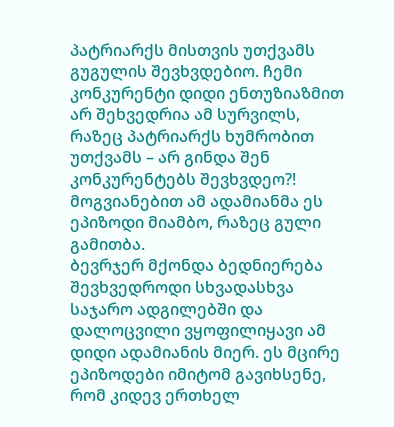პატრიარქს მისთვის უთქვამს გუგულის შევხვდებიო. ჩემი კონკურენტი დიდი ენთუზიაზმით არ შეხვედრია ამ სურვილს, რაზეც პატრიარქს ხუმრობით უთქვამს – არ გინდა შენ კონკურენტებს შევხვდეო?! მოგვიანებით ამ ადამიანმა ეს ეპიზოდი მიამბო, რაზეც გული გამითბა.
ბევრჯერ მქონდა ბედნიერება შევხვედროდი სხვადასხვა საჯარო ადგილებში და დალოცვილი ვყოფილიყავი ამ დიდი ადამიანის მიერ. ეს მცირე ეპიზოდები იმიტომ გავიხსენე, რომ კიდევ ერთხელ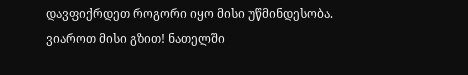დავფიქრდეთ როგორი იყო მისი უწმინდესობა.
ვიაროთ მისი გზით! ნათელში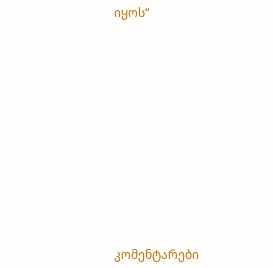იყოს“














კომენტარები